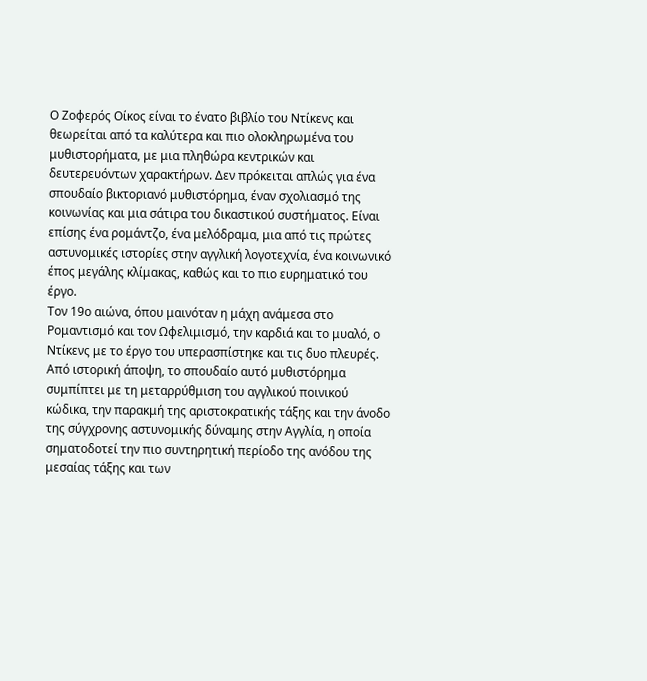Ο Ζοφερός Οίκος είναι το ένατο βιβλίο του Ντίκενς και θεωρείται από τα καλύτερα και πιο ολοκληρωμένα του μυθιστορήματα, με μια πληθώρα κεντρικών και δευτερευόντων χαρακτήρων. Δεν πρόκειται απλώς για ένα σπουδαίο βικτοριανό μυθιστόρημα, έναν σχολιασμό της κοινωνίας και μια σάτιρα του δικαστικού συστήματος. Είναι επίσης ένα ρομάντζο, ένα μελόδραμα, μια από τις πρώτες αστυνομικές ιστορίες στην αγγλική λογοτεχνία, ένα κοινωνικό έπος μεγάλης κλίμακας, καθώς και το πιο ευρηματικό του έργο.
Τον 19ο αιώνα, όπου μαινόταν η μάχη ανάμεσα στο Ρομαντισμό και τον Ωφελιμισμό, την καρδιά και το μυαλό, ο Ντίκενς με το έργο του υπερασπίστηκε και τις δυο πλευρές. Από ιστορική άποψη, το σπουδαίο αυτό μυθιστόρημα συμπίπτει με τη μεταρρύθμιση του αγγλικού ποινικού κώδικα, την παρακμή της αριστοκρατικής τάξης και την άνοδο της σύγχρονης αστυνομικής δύναμης στην Αγγλία, η οποία σηματοδοτεί την πιο συντηρητική περίοδο της ανόδου της μεσαίας τάξης και των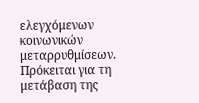ελεγχόμενων κοινωνικών μεταρρυθμίσεων. Πρόκειται για τη μετάβαση της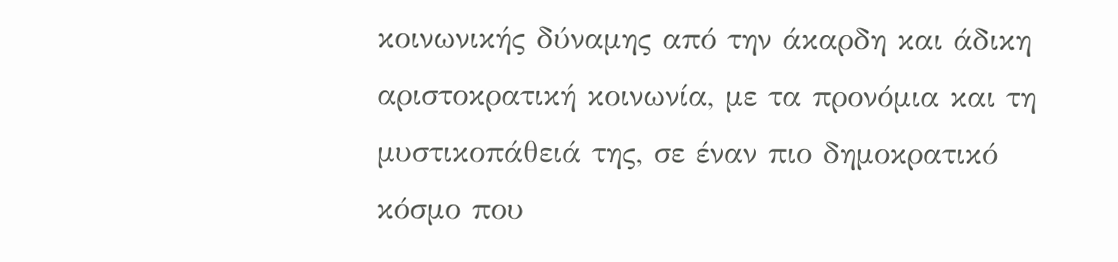κοινωνικής δύναμης από την άκαρδη και άδικη αριστοκρατική κοινωνία, με τα προνόμια και τη μυστικοπάθειά της, σε έναν πιο δημοκρατικό κόσμο που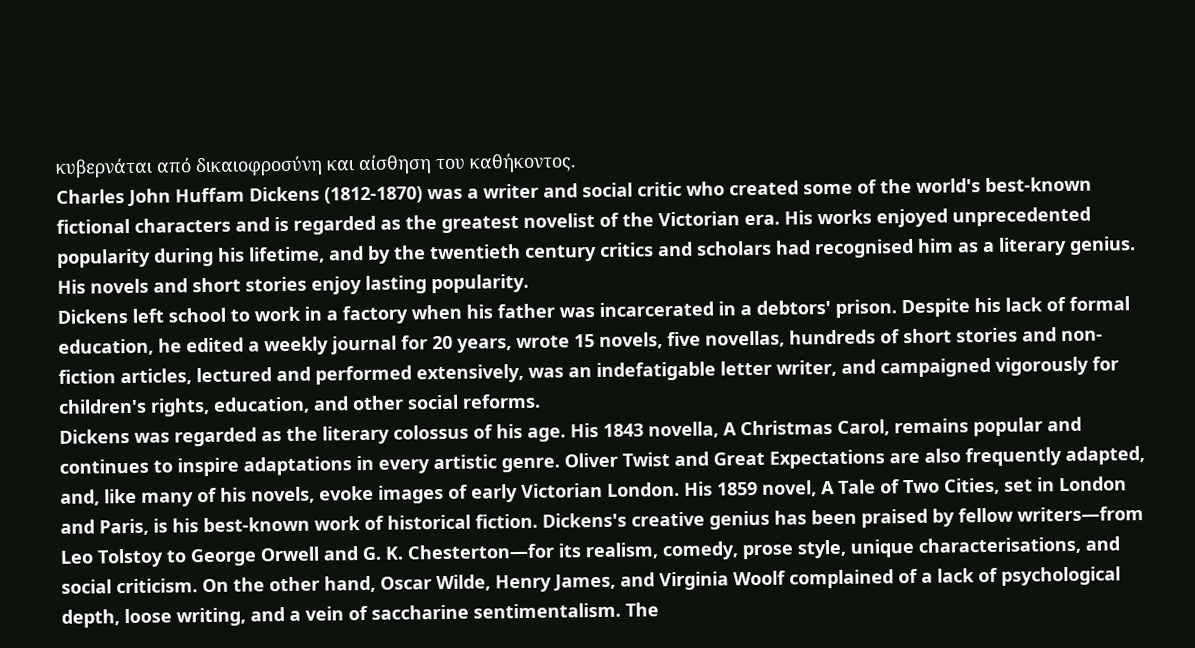κυβερνάται από δικαιοφροσύνη και αίσθηση του καθήκοντος.
Charles John Huffam Dickens (1812-1870) was a writer and social critic who created some of the world's best-known fictional characters and is regarded as the greatest novelist of the Victorian era. His works enjoyed unprecedented popularity during his lifetime, and by the twentieth century critics and scholars had recognised him as a literary genius. His novels and short stories enjoy lasting popularity.
Dickens left school to work in a factory when his father was incarcerated in a debtors' prison. Despite his lack of formal education, he edited a weekly journal for 20 years, wrote 15 novels, five novellas, hundreds of short stories and non-fiction articles, lectured and performed extensively, was an indefatigable letter writer, and campaigned vigorously for children's rights, education, and other social reforms.
Dickens was regarded as the literary colossus of his age. His 1843 novella, A Christmas Carol, remains popular and continues to inspire adaptations in every artistic genre. Oliver Twist and Great Expectations are also frequently adapted, and, like many of his novels, evoke images of early Victorian London. His 1859 novel, A Tale of Two Cities, set in London and Paris, is his best-known work of historical fiction. Dickens's creative genius has been praised by fellow writers—from Leo Tolstoy to George Orwell and G. K. Chesterton—for its realism, comedy, prose style, unique characterisations, and social criticism. On the other hand, Oscar Wilde, Henry James, and Virginia Woolf complained of a lack of psychological depth, loose writing, and a vein of saccharine sentimentalism. The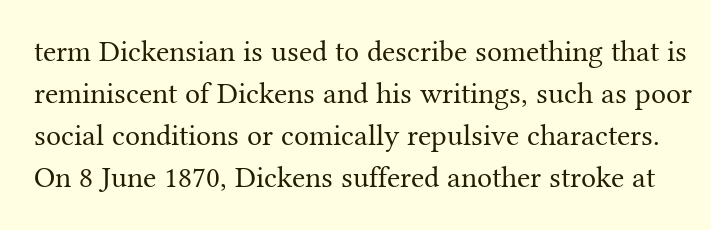term Dickensian is used to describe something that is reminiscent of Dickens and his writings, such as poor social conditions or comically repulsive characters.
On 8 June 1870, Dickens suffered another stroke at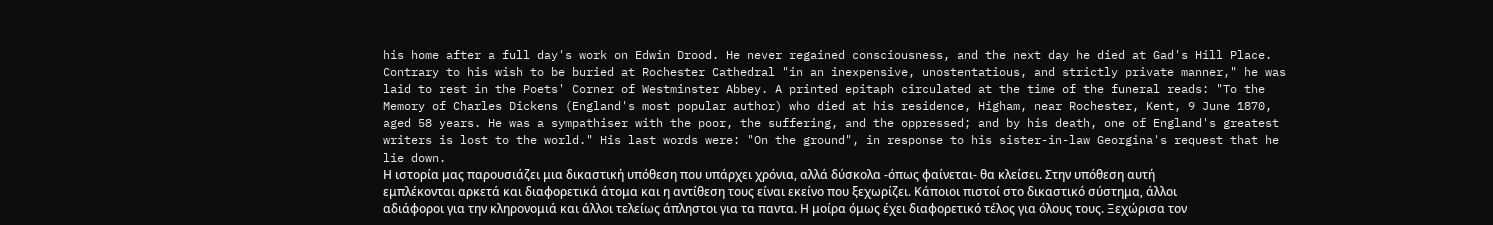his home after a full day's work on Edwin Drood. He never regained consciousness, and the next day he died at Gad's Hill Place. Contrary to his wish to be buried at Rochester Cathedral "in an inexpensive, unostentatious, and strictly private manner," he was laid to rest in the Poets' Corner of Westminster Abbey. A printed epitaph circulated at the time of the funeral reads: "To the Memory of Charles Dickens (England's most popular author) who died at his residence, Higham, near Rochester, Kent, 9 June 1870, aged 58 years. He was a sympathiser with the poor, the suffering, and the oppressed; and by his death, one of England's greatest writers is lost to the world." His last words were: "On the ground", in response to his sister-in-law Georgina's request that he lie down.
Η ιστορία μας παρουσιάζει μια δικαστική υπόθεση που υπάρχει χρόνια, αλλά δύσκολα -όπως φαίνεται- θα κλείσει. Στην υπόθεση αυτή εμπλέκονται αρκετά και διαφορετικά άτομα και η αντίθεση τους είναι εκείνο που ξεχωρίζει. Κάποιοι πιστοί στο δικαστικό σύστημα, άλλοι αδιάφοροι για την κληρονομιά και άλλοι τελείως άπληστοι για τα παντα. Η μοίρα όμως έχει διαφορετικό τέλος για όλους τους. Ξεχώρισα τον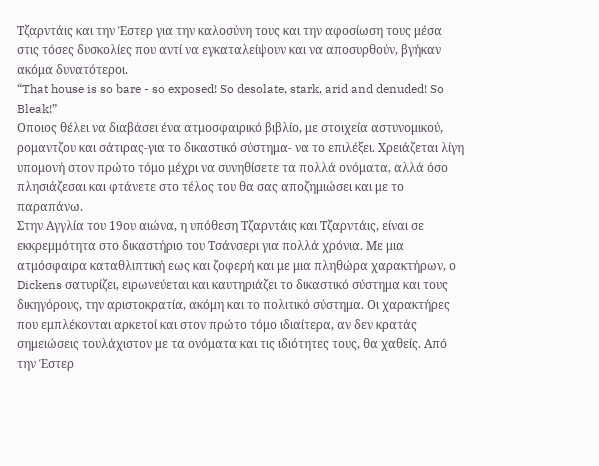Τζαρντάις και την Έστερ για την καλοσύνη τους και την αφοσίωση τους μέσα στις τόσες δυσκολίες που αντί να εγκαταλείψουν και να αποσυρθούν, βγήκαν ακόμα δυνατότεροι.
“That house is so bare - so exposed! So desolate, stark, arid and denuded! So Bleak!”
Οποιος θέλει να διαβάσει ένα ατμοσφαιρικό βιβλίο, με στοιχεία αστυνομικού, ρομαντζου και σάτιρας-για το δικαστικό σύστημα- να το επιλέξει. Χρειάζεται λίγη υπομονή στον πρώτο τόμο μέχρι να συνηθίσετε τα πολλά ονόματα, αλλά όσο πλησιάζεσαι και φτάνετε στο τέλος του θα σας αποζημιώσει και με το παραπάνω.
Στην Αγγλία του 19ου αιώνα, η υπόθεση Τζαρντάις και Τζαρντάις, είναι σε εκκρεμμότητα στο δικαστήριο του Τσάνσερι για πολλά χρόνια. Με μια ατμόσφαιρα καταθλιπτική εως και ζοφερή και με μια πληθώρα χαρακτήρων, ο Dickens σατυρίζει, ειρωνεύεται και καυτηριάζει το δικαστικό σύστημα και τους δικηγόρους, την αριστοκρατία, ακόμη και το πολιτικό σύστημα. Οι χαρακτήρες που εμπλέκονται αρκετοί και στον πρώτο τόμο ιδιαίτερα, αν δεν κρατάς σημειώσεις τουλάχιστον με τα ονόματα και τις ιδιότητες τους, θα χαθείς. Από την Έστερ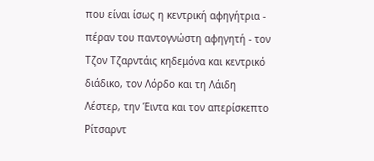που είναι ίσως η κεντρική αφηγήτρια - πέραν του παντογνώστη αφηγητή - τον Τζον Τζαρντάις κηδεμόνα και κεντρικό διάδικο, τον Λόρδο και τη Λάιδη Λέστερ, την Έιντα και τον απερίσκεπτο Ρίτσαρντ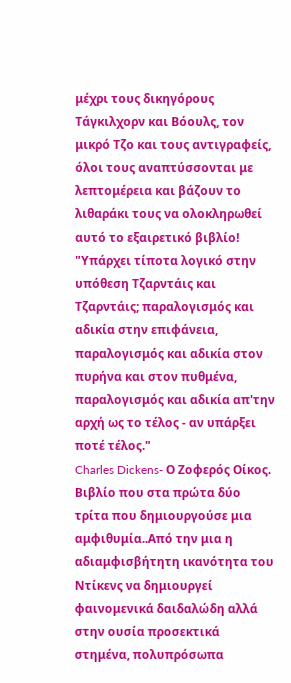μέχρι τους δικηγόρους Τάγκιλχορν και Βόουλς, τον μικρό Τζο και τους αντιγραφείς, όλοι τους αναπτύσσονται με λεπτομέρεια και βάζουν το λιθαράκι τους να ολοκληρωθεί αυτό το εξαιρετικό βιβλίο!
"Υπάρχει τίποτα λογικό στην υπόθεση Τζαρντάις και Τζαρντάις; παραλογισμός και αδικία στην επιφάνεια, παραλογισμός και αδικία στον πυρήνα και στον πυθμένα, παραλογισμός και αδικία απ'την αρχή ως το τέλος - αν υπάρξει ποτέ τέλος."
Charles Dickens- Ο Ζοφερός Οίκος. Βιβλίο που στα πρώτα δύο τρίτα που δημιουργούσε μια αμφιθυμία..Από την μια η αδιαμφισβήτητη ικανότητα του Ντίκενς να δημιουργεί φαινομενικά δαιδαλώδη αλλά στην ουσία προσεκτικά στημένα, πολυπρόσωπα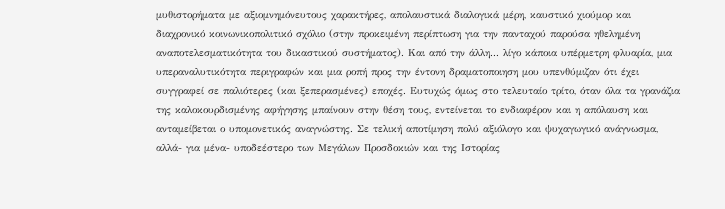μυθιστορήματα με αξιομνημόνευτους χαρακτήρες, απολαυστικά διαλογικά μέρη, καυστικό χιούμορ και διαχρονικό κοινωνικοπολιτικό σχόλιο (στην προκειμένη περίπτωση για την πανταχού παρούσα ηθελημένη αναποτελεσματικότητα του δικαστικού συστήματος). Και από την άλλη... λίγο κάποια υπέρμετρη φλυαρία, μια υπεραναλυτικότητα περιγραφών και μια ροπή προς την έντονη δραματοποιηση μου υπενθύμιζαν ότι έχει συγγραφεί σε παλιότερες (και ξεπερασμένες) εποχές. Ευτυχώς όμως στο τελευταίο τρίτο, όταν όλα τα γρανάζια της καλοκουρδισμένης αφήγησης μπαίνουν στην θέση τους, εντείνεται το ενδιαφέρον και η απόλαυση και ανταμείβεται ο υπομονετικός αναγνώστης. Σε τελική αποτίμηση πολύ αξιόλογο και ψυχαγωγικό ανάγνωσμα, αλλά- για μένα- υποδεέστερο των Μεγάλων Προσδοκιών και της Ιστορίας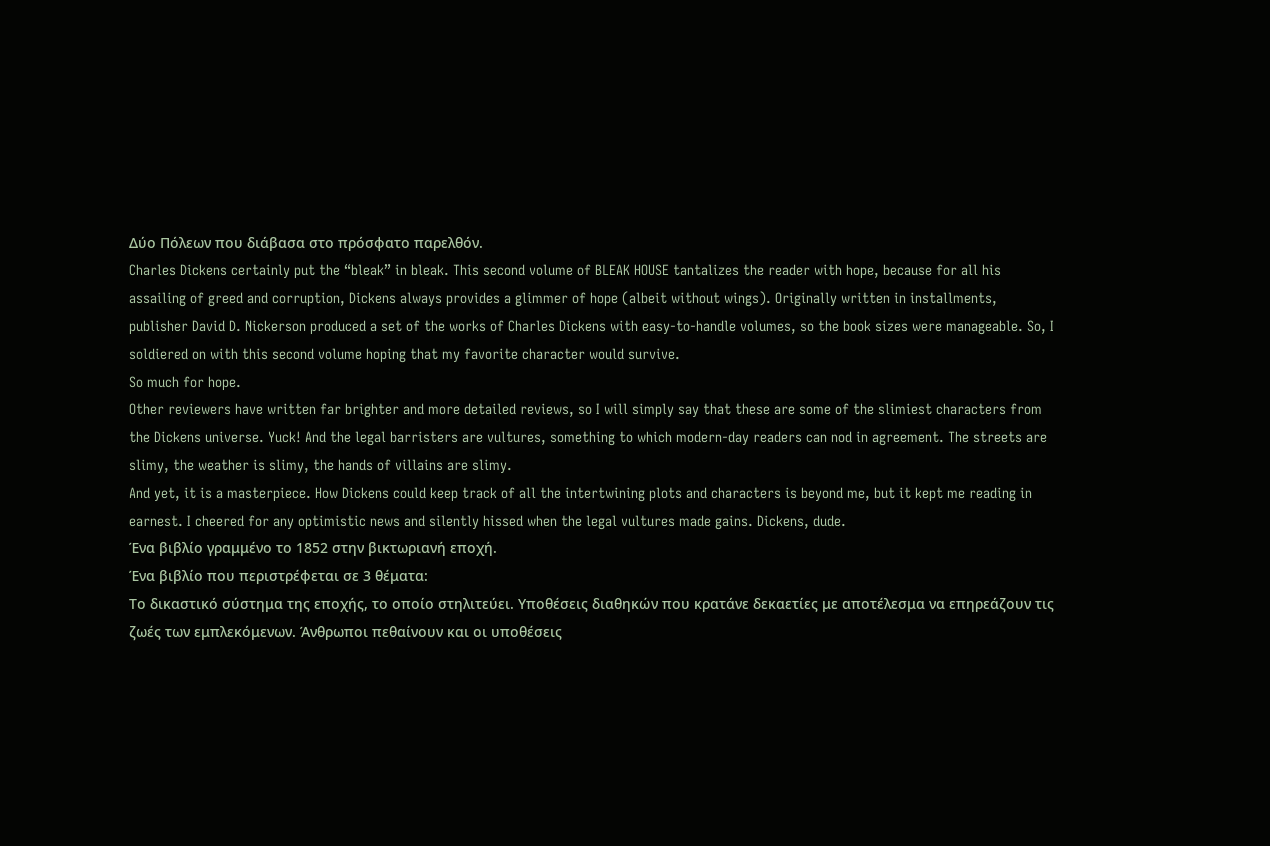Δύο Πόλεων που διάβασα στο πρόσφατο παρελθόν.
Charles Dickens certainly put the “bleak” in bleak. This second volume of BLEAK HOUSE tantalizes the reader with hope, because for all his assailing of greed and corruption, Dickens always provides a glimmer of hope (albeit without wings). Originally written in installments, publisher David D. Nickerson produced a set of the works of Charles Dickens with easy-to-handle volumes, so the book sizes were manageable. So, I soldiered on with this second volume hoping that my favorite character would survive.
So much for hope.
Other reviewers have written far brighter and more detailed reviews, so I will simply say that these are some of the slimiest characters from the Dickens universe. Yuck! And the legal barristers are vultures, something to which modern-day readers can nod in agreement. The streets are slimy, the weather is slimy, the hands of villains are slimy.
And yet, it is a masterpiece. How Dickens could keep track of all the intertwining plots and characters is beyond me, but it kept me reading in earnest. I cheered for any optimistic news and silently hissed when the legal vultures made gains. Dickens, dude.
Ένα βιβλίο γραμμένο το 1852 στην βικτωριανή εποχή.
Ένα βιβλίο που περιστρέφεται σε 3 θέματα:
Το δικαστικό σύστημα της εποχής, το οποίο στηλιτεύει. Υποθέσεις διαθηκών που κρατάνε δεκαετίες με αποτέλεσμα να επηρεάζουν τις ζωές των εμπλεκόμενων. Άνθρωποι πεθαίνουν και οι υποθέσεις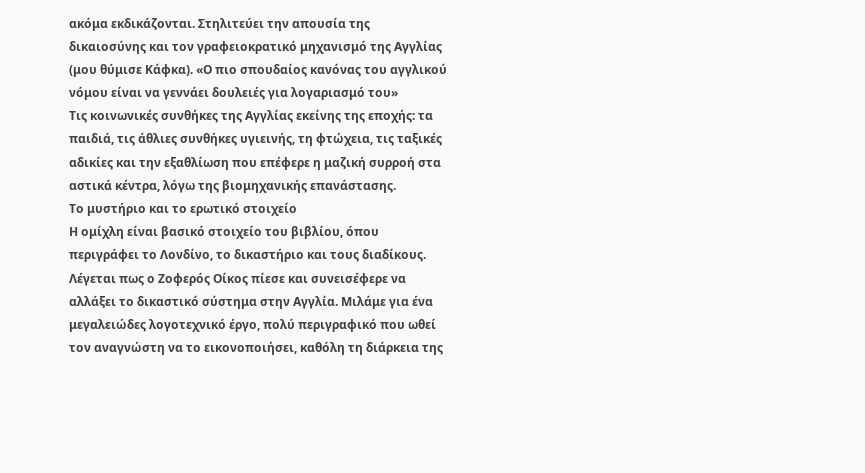ακόμα εκδικάζονται. Στηλιτεύει την απουσία της δικαιοσύνης και τον γραφειοκρατικό μηχανισμό της Αγγλίας (μου θύμισε Κάφκα). «Ο πιο σπουδαίος κανόνας του αγγλικού νόμου είναι να γεννάει δουλειές για λογαριασμό του»
Τις κοινωνικές συνθήκες της Αγγλίας εκείνης της εποχής: τα παιδιά, τις άθλιες συνθήκες υγιεινής, τη φτώχεια, τις ταξικές αδικίες και την εξαθλίωση που επέφερε η μαζική συρροή στα αστικά κέντρα, λόγω της βιομηχανικής επανάστασης.
Το μυστήριο και το ερωτικό στοιχείο
Η ομίχλη είναι βασικό στοιχείο του βιβλίου, όπου περιγράφει το Λονδίνο, το δικαστήριο και τους διαδίκους.
Λέγεται πως ο Ζοφερός Οίκος πίεσε και συνεισέφερε να αλλάξει το δικαστικό σύστημα στην Αγγλία. Μιλάμε για ένα μεγαλειώδες λογοτεχνικό έργο, πολύ περιγραφικό που ωθεί τον αναγνώστη να το εικονοποιήσει, καθόλη τη διάρκεια της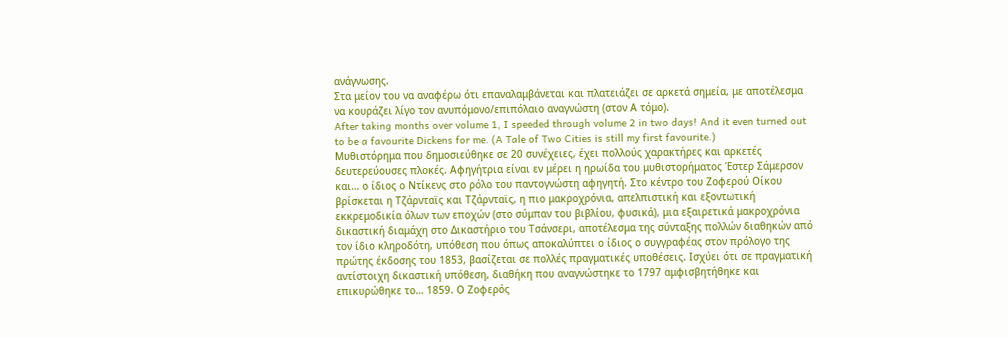ανάγνωσης.
Στα μείον του να αναφέρω ότι επαναλαμβάνεται και πλατειάζει σε αρκετά σημεία, με αποτέλεσμα να κουράζει λίγο τον ανυπόμονο/επιπόλαιο αναγνώστη (στον Α τόμο).
After taking months over volume 1, I speeded through volume 2 in two days! And it even turned out to be a favourite Dickens for me. (A Tale of Two Cities is still my first favourite.)
Μυθιστόρημα που δημοσιεύθηκε σε 20 συνέχειες, έχει πολλούς χαρακτήρες και αρκετές δευτερεύουσες πλοκές. Αφηγήτρια είναι εν μέρει η ηρωίδα του μυθιστορήματος Έστερ Σάμερσον και… ο ίδιος ο Ντίκενς στο ρόλο του παντογνώστη αφηγητή. Στο κέντρο του Ζοφερού Οίκου βρίσκεται η Τζάρνταϊς και Τζάρνταϊς, η πιο μακροχρόνια, απελπιστική και εξοντωτική εκκρεμοδικία όλων των εποχών (στο σύμπαν του βιβλίου, φυσικά), μια εξαιρετικά μακροχρόνια δικαστική διαμάχη στο Δικαστήριο του Τσάνσερι, αποτέλεσμα της σύνταξης πολλών διαθηκών από τον ίδιο κληροδότη, υπόθεση που όπως αποκαλύπτει ο ίδιος ο συγγραφέας στον πρόλογο της πρώτης έκδοσης του 1853, βασίζεται σε πολλές πραγματικές υποθέσεις. Ισχύει ότι σε πραγματική αντίστοιχη δικαστική υπόθεση, διαθήκη που αναγνώστηκε το 1797 αμφισβητήθηκε και επικυρώθηκε το… 1859. Ο Ζοφερός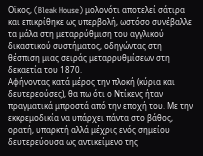Οϊκος, (Bleak House) μολονότι αποτελεί σάτιρα και επικρίθηκε ως υπερβολή, ωστόσο συνέβαλλε τα μάλα στη μεταρρύθμιση του αγγλικού δικαστικού συστήματος, οδηγώντας στη θέσπιση μιας σειράς μεταρρυθμίσεων στη δεκαετία του 1870.
Αφήνοντας κατά μέρος την πλοκή (κύρια και δευτερεούσες), θα πω ότι ο Ντίκενς ήταν πραγματικά μπροστά από την εποχή του. Με την εκκρεμοδικία να υπάρχει πάντα στο βάθος, ορατή, υπαρκτή αλλά μέχρις ενός σημείου δευτερεύουσα ως αντικείμενο της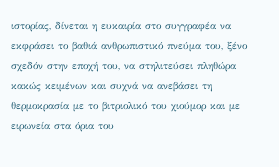ιστορίας, δίνεται η ευκαιρία στο συγγραφέα να εκφράσει το βαθιά ανθρωπιστικό πνεύμα του, ξένο σχεδόν στην εποχή του, να στηλιτεύσει πληθώρα κακώς κειμένων και συχνά να ανεβάσει τη θερμοκρασία με το βιτριολικό του χιούμορ και με ειρωνεία στα όρια του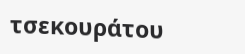τσεκουράτου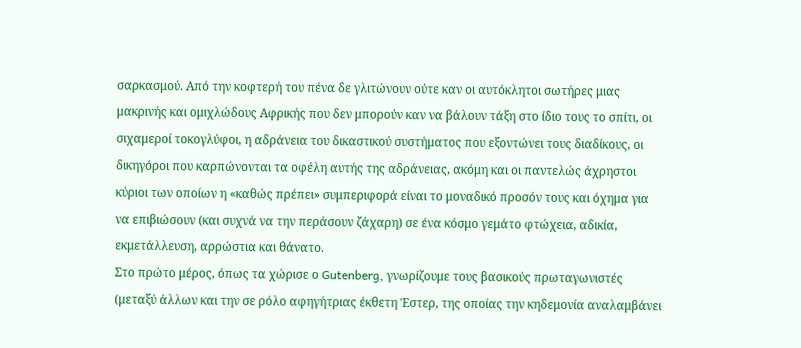σαρκασμού. Από την κοφτερή του πένα δε γλιτώνουν ούτε καν οι αυτόκλητοι σωτήρες μιας μακρινής και ομιχλώδους Αφρικής που δεν μπορούν καν να βάλουν τάξη στο ίδιο τους το σπίτι, οι σιχαμεροί τοκογλύφοι, η αδράνεια του δικαστικού συστήματος που εξοντώνει τους διαδίκους, οι δικηγόροι που καρπώνονται τα οφέλη αυτής της αδράνειας, ακόμη και οι παντελώς άχρηστοι κύριοι των οποίων η «καθώς πρέπει» συμπεριφορά είναι το μοναδικό προσόν τους και όχημα για να επιβιώσουν (και συχνά να την περάσουν ζάχαρη) σε ένα κόσμο γεμάτο φτώχεια, αδικία, εκμετάλλευση, αρρώστια και θάνατο.
Στο πρώτο μέρος, όπως τα χώρισε ο Gutenberg, γνωρίζουμε τους βασικούς πρωταγωνιστές (μεταξύ άλλων και την σε ρόλο αφηγήτριας έκθετη Έστερ, της οποίας την κηδεμονία αναλαμβάνει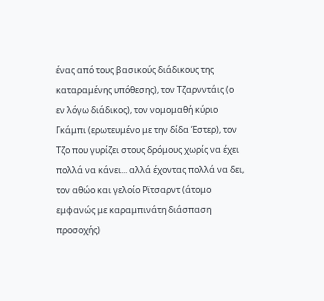ένας από τους βασικούς διάδικους της καταραμένης υπόθεσης), τον Τζαρνντάις (ο εν λόγω διάδικος), τον νομομαθή κύριο Γκάμπι (ερωτευμένο με την δίδα Έστερ), τον Τζο που γυρίζει στους δρόμους χωρίς να έχει πολλά να κάνει... αλλά έχοντας πολλά να δει, τον αθώο και γελοίο Ρϊτσαρντ (άτομο εμφανώς με καραμπινάτη διάσπαση προσοχής)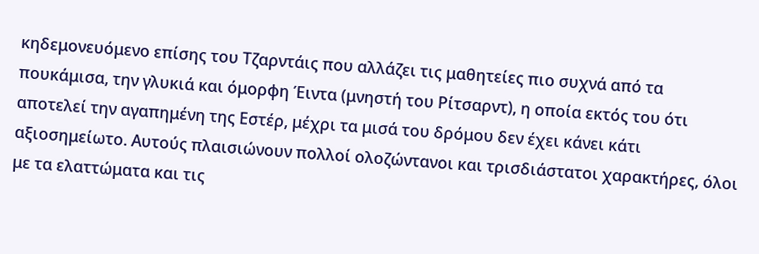κηδεμονευόμενο επίσης του Τζαρντάις που αλλάζει τις μαθητείες πιο συχνά από τα πουκάμισα, την γλυκιά και όμορφη Έιντα (μνηστή του Ρίτσαρντ), η οποία εκτός του ότι αποτελεί την αγαπημένη της Εστέρ, μέχρι τα μισά του δρόμου δεν έχει κάνει κάτι αξιοσημείωτο. Αυτούς πλαισιώνουν πολλοί ολοζώντανοι και τρισδιάστατοι χαρακτήρες, όλοι με τα ελαττώματα και τις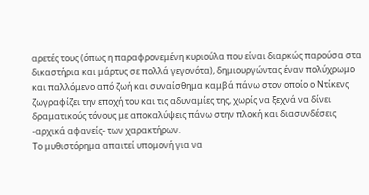αρετές τους (όπως η παραφρονεμένη κυριούλα που είναι διαρκώς παρούσα στα δικαστήρια και μάρτυς σε πολλά γεγονότα), δημιουργώντας έναν πολύχρωμο και παλλόμενο από ζωή και συναίσθημα καμβά πάνω στον οποίο ο Ντίκενς ζωγραφίζει την εποχή του και τις αδυναμίες της, χωρίς να ξεχνά να δίνει δραματικούς τόνους με αποκαλύψεις πάνω στην πλοκή και διασυνδέσεις -αρχικά αφανείς- των χαρακτήρων.
Το μυθιστόρημα απαιτεί υπομονή για να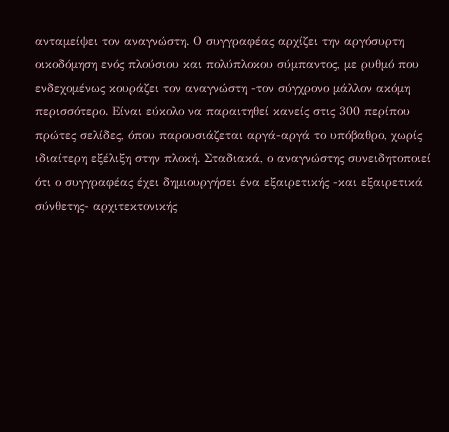ανταμείψει τον αναγνώστη. Ο συγγραφέας αρχίζει την αργόσυρτη οικοδόμηση ενός πλούσιου και πολύπλοκου σύμπαντος, με ρυθμό που ενδεχομένως κουράζει τον αναγνώστη -τον σύγχρονο μάλλον ακόμη περισσότερο. Είναι εύκολο να παραιτηθεί κανείς στις 300 περίπου πρώτες σελίδες, όπου παρουσιάζεται αργά-αργά το υπόβαθρο, χωρίς ιδιαίτερη εξέλιξη στην πλοκή. Σταδιακά, ο αναγνώστης συνειδητοποιεί ότι ο συγγραφέας έχει δημιουργήσει ένα εξαιρετικής -και εξαιρετικά σύνθετης- αρχιτεκτονικής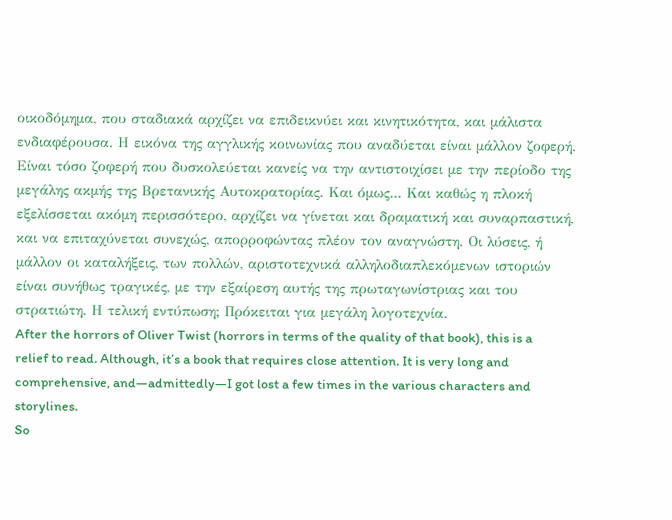οικοδόμημα, που σταδιακά αρχίζει να επιδεικνύει και κινητικότητα, και μάλιστα ενδιαφέρουσα. Η εικόνα της αγγλικής κοινωνίας που αναδύεται είναι μάλλον ζοφερή. Είναι τόσο ζοφερή που δυσκολεύεται κανείς να την αντιστοιχίσει με την περίοδο της μεγάλης ακμής της Βρετανικής Αυτοκρατορίας. Και όμως... Και καθώς η πλοκή εξελίσσεται ακόμη περισσότερο, αρχίζει να γίνεται και δραματική και συναρπαστική, και να επιταχύνεται συνεχώς, απορροφώντας πλέον τον αναγνώστη. Οι λύσεις, ή μάλλον οι καταλήξεις, των πολλών, αριστοτεχνικά αλληλοδιαπλεκόμενων ιστοριών είναι συνήθως τραγικές, με την εξαίρεση αυτής της πρωταγωνίστριας και του στρατιώτη. Η τελική εντύπωση; Πρόκειται για μεγάλη λογοτεχνία.
After the horrors of Oliver Twist (horrors in terms of the quality of that book), this is a relief to read. Although, it’s a book that requires close attention. It is very long and comprehensive, and—admittedly—I got lost a few times in the various characters and storylines.
So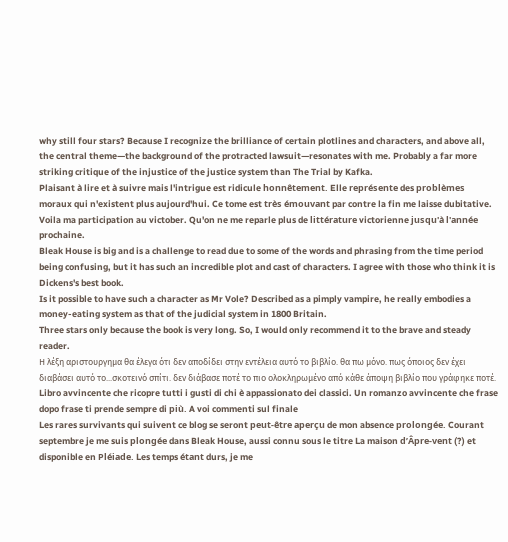why still four stars? Because I recognize the brilliance of certain plotlines and characters, and above all, the central theme—the background of the protracted lawsuit—resonates with me. Probably a far more striking critique of the injustice of the justice system than The Trial by Kafka.
Plaisant à lire et à suivre mais l'intrigue est ridicule honnêtement. Elle représente des problèmes moraux qui n'existent plus aujourd'hui. Ce tome est très émouvant par contre la fin me laisse dubitative.
Voila ma participation au victober. Qu'on ne me reparle plus de littérature victorienne jusqu'à l'année prochaine.
Bleak House is big and is a challenge to read due to some of the words and phrasing from the time period being confusing, but it has such an incredible plot and cast of characters. I agree with those who think it is Dickens's best book.
Is it possible to have such a character as Mr Vole? Described as a pimply vampire, he really embodies a money-eating system as that of the judicial system in 1800 Britain.
Three stars only because the book is very long. So, I would only recommend it to the brave and steady reader.
Η λέξη αριστουργημα θα έλεγα ότι δεν αποδίδει στην εντέλεια αυτό το βιβλίο. θα πω μόνο. πως όποιος δεν έχει διαβάσει αυτό το...σκοτεινό σπίτι. δεν διάβασε ποτέ το πιο ολοκληρωμένο από κάθε άποψη βιβλίο που γράφηκε ποτέ.
Libro avvincente che ricopre tutti i gusti di chi è appassionato dei classici. Un romanzo avvincente che frase dopo frase ti prende sempre di più. A voi commenti sul finale
Les rares survivants qui suivent ce blog se seront peut-être aperçu de mon absence prolongée. Courant septembre je me suis plongée dans Bleak House, aussi connu sous le titre La maison d’Âpre-vent (?) et disponible en Pléiade. Les temps étant durs, je me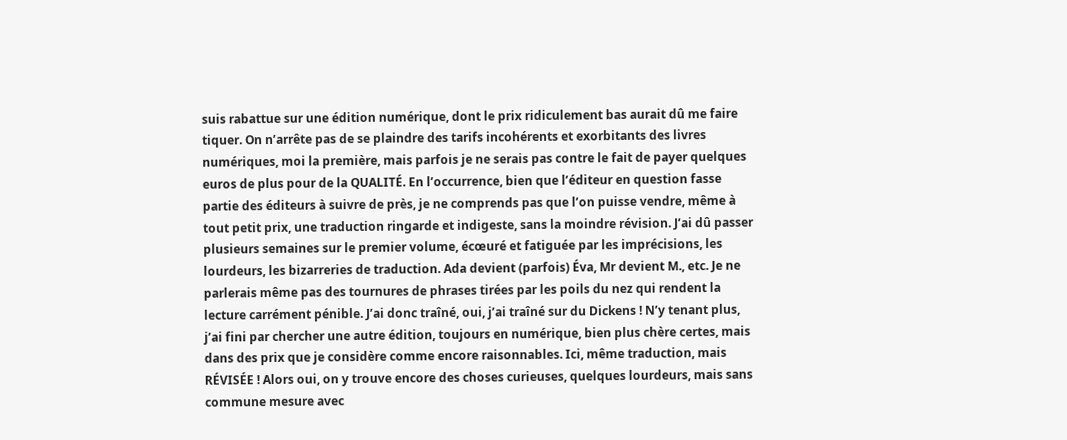suis rabattue sur une édition numérique, dont le prix ridiculement bas aurait dû me faire tiquer. On n’arrête pas de se plaindre des tarifs incohérents et exorbitants des livres numériques, moi la première, mais parfois je ne serais pas contre le fait de payer quelques euros de plus pour de la QUALITÉ. En l’occurrence, bien que l’éditeur en question fasse partie des éditeurs à suivre de près, je ne comprends pas que l’on puisse vendre, même à tout petit prix, une traduction ringarde et indigeste, sans la moindre révision. J’ai dû passer plusieurs semaines sur le premier volume, écœuré et fatiguée par les imprécisions, les lourdeurs, les bizarreries de traduction. Ada devient (parfois) Éva, Mr devient M., etc. Je ne parlerais même pas des tournures de phrases tirées par les poils du nez qui rendent la lecture carrément pénible. J’ai donc traîné, oui, j’ai traîné sur du Dickens ! N’y tenant plus, j’ai fini par chercher une autre édition, toujours en numérique, bien plus chère certes, mais dans des prix que je considère comme encore raisonnables. Ici, même traduction, mais RÉVISÉE ! Alors oui, on y trouve encore des choses curieuses, quelques lourdeurs, mais sans commune mesure avec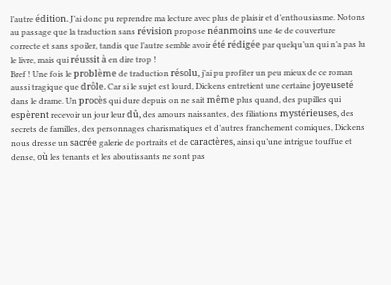l’autre édition. J’ai donc pu reprendre ma lecture avec plus de plaisir et d’enthousiasme. Notons au passage que la traduction sans révision propose néanmoins une 4e de couverture correcte et sans spoiler, tandis que l’autre semble avoir été rédigée par quelqu’un qui n’a pas lu le livre, mais qui réussit à en dire trop !
Bref ! Une fois le problème de traduction résolu, j’ai pu profiter un peu mieux de ce roman aussi tragique que drôle. Car si le sujet est lourd, Dickens entretient une certaine joyeuseté dans le drame. Un procès qui dure depuis on ne sait même plus quand, des pupilles qui espèrent recevoir un jour leur dû, des amours naissantes, des filiations mystérieuses, des secrets de familles, des personnages charismatiques et d’autres franchement comiques, Dickens nous dresse un sacrée galerie de portraits et de caractères, ainsi qu’une intrigue touffue et dense, où les tenants et les aboutissants ne sont pas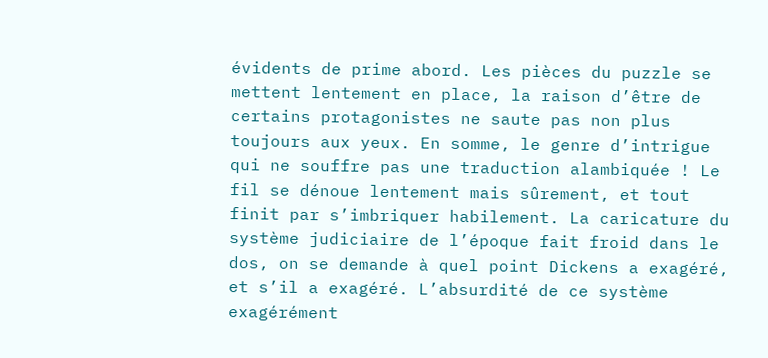évidents de prime abord. Les pièces du puzzle se mettent lentement en place, la raison d’être de certains protagonistes ne saute pas non plus toujours aux yeux. En somme, le genre d’intrigue qui ne souffre pas une traduction alambiquée ! Le fil se dénoue lentement mais sûrement, et tout finit par s’imbriquer habilement. La caricature du système judiciaire de l’époque fait froid dans le dos, on se demande à quel point Dickens a exagéré, et s’il a exagéré. L’absurdité de ce système exagérément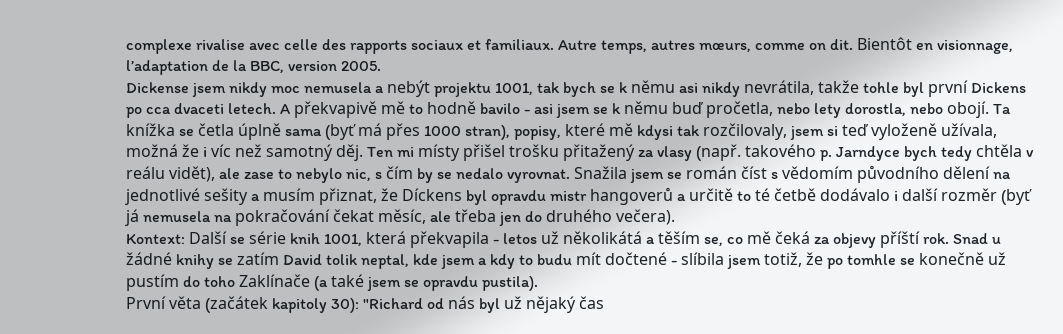complexe rivalise avec celle des rapports sociaux et familiaux. Autre temps, autres mœurs, comme on dit. Bientôt en visionnage, l’adaptation de la BBC, version 2005.
Dickense jsem nikdy moc nemusela a nebýt projektu 1001, tak bych se k němu asi nikdy nevrátila, takže tohle byl první Dickens po cca dvaceti letech. A překvapivě mě to hodně bavilo - asi jsem se k němu buď pročetla, nebo lety dorostla, nebo obojí. Ta knížka se četla úplně sama (byť má přes 1000 stran), popisy, které mě kdysi tak rozčilovaly, jsem si teď vyloženě užívala, možná že i víc než samotný děj. Ten mi místy přišel trošku přitažený za vlasy (např. takového p. Jarndyce bych tedy chtěla v reálu vidět), ale zase to nebylo nic, s čím by se nedalo vyrovnat. Snažila jsem se román číst s vědomím původního dělení na jednotlivé sešity a musím přiznat, že Díckens byl opravdu mistr hangoverů a určitě to té četbě dodávalo i další rozměr (byť já nemusela na pokračování čekat měsíc, ale třeba jen do druhého večera).
Kontext: Další se série knih 1001, která překvapila - letos už několikátá a těším se, co mě čeká za objevy příští rok. Snad u žádné knihy se zatím David tolik neptal, kde jsem a kdy to budu mít dočtené - slíbila jsem totiž, že po tomhle se konečně už pustím do toho Zaklínače (a také jsem se opravdu pustila).
První věta (začátek kapitoly 30): "Richard od nás byl už nějaký čas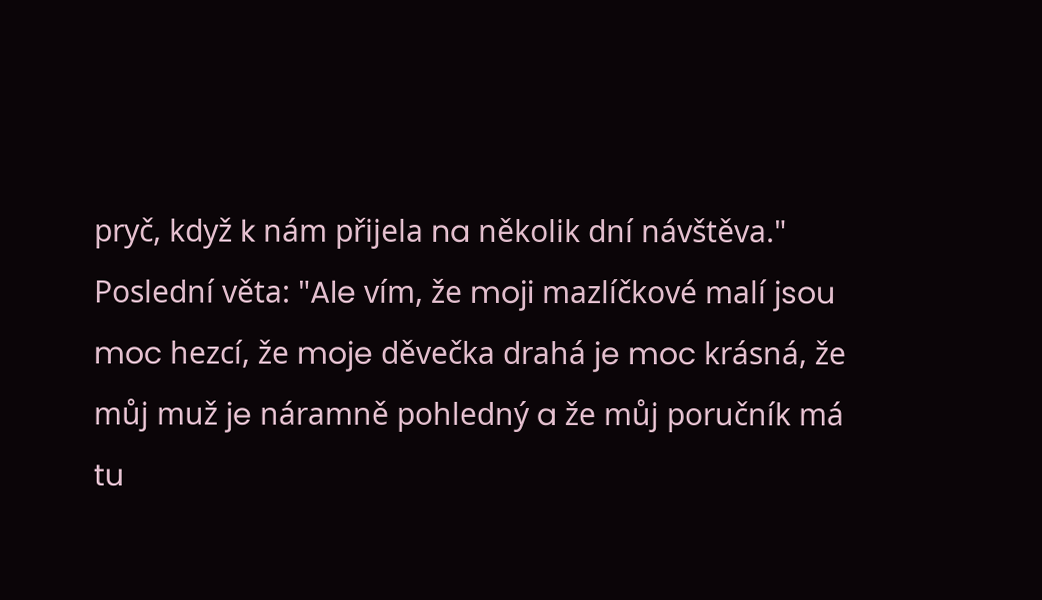pryč, když k nám přijela na několik dní návštěva."
Poslední věta: "Ale vím, že moji mazlíčkové malí jsou moc hezcí, že moje děvečka drahá je moc krásná, že můj muž je náramně pohledný a že můj poručník má tu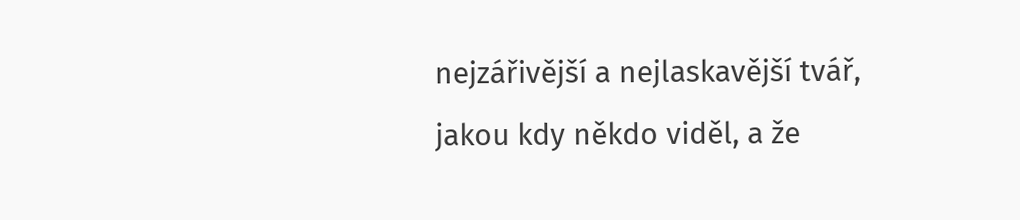nejzářivější a nejlaskavější tvář, jakou kdy někdo viděl, a že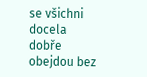se všichni docela dobře obejdou bez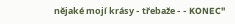nějaké mojí krásy - třebaže - - KONEC"